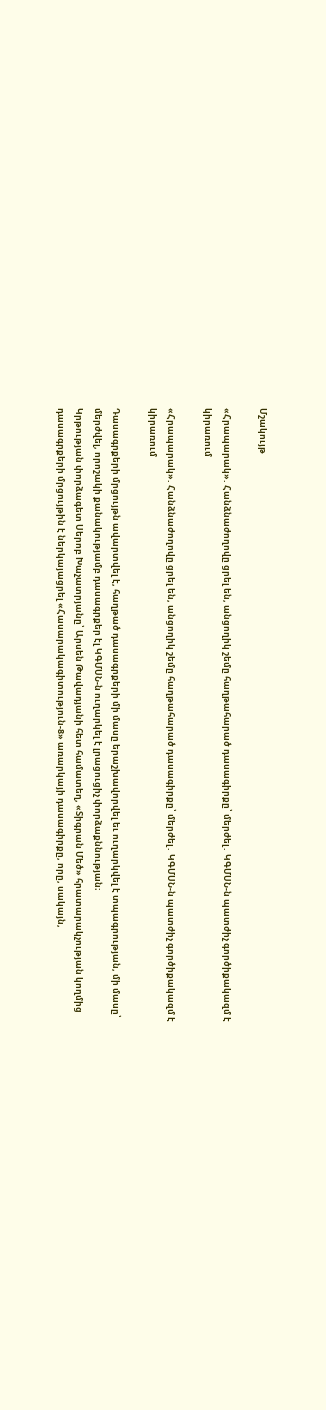Մշակույթ

«Հրապարակ». Հանձնաժողովը ցրել են, անցողիկ շեմը հաղթահարած դասագիրքը՝ մերժել․ ԿԳՄՍՆ-ն պատժիչ գործիքակազմ է կիրառում

«Հրապարակ». Հանձնաժողովը ցրել են, անցողիկ շեմը հաղթահարած դասագիրքը՝ մերժել․ ԿԳՄՍՆ-ն պատժիչ գործիքակազմ է կիրառում

Դասագրքերի մրցույթն ավարտվել է, հաղթած դասագրքերի մի մասը երաշխավորվել եւ ուղարկվել է տպագրության, մի մասը՝ մերժվել, որոշակի քանակությամբ դասագրքեր էլ ԿԳՄՍՆ-ն ուղարկել է լրացուցիչ փորձաքննության։
Կրթության փորձագետ Սերոբ Խաչատրյանը՝ Արսեն Թավադյանի հետ համատեղ, «Տիգրան Մեծ» հրատարակչության կողմից դասագրքերի մրցույթին է ներկայացրել «Հասարակագիտություն-8» առարկայի դասագիրքը, որը, սակայն,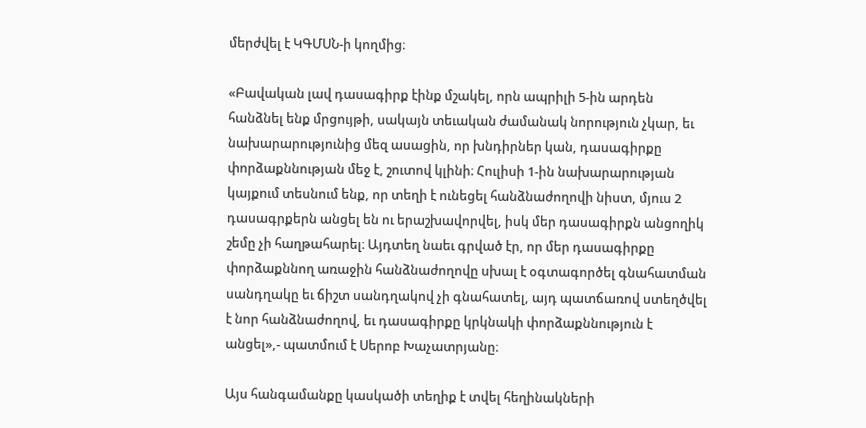մերժվել է ԿԳՄՍՆ-ի կողմից։

«Բավական լավ դասագիրք էինք մշակել, որն ապրիլի 5-ին արդեն հանձնել ենք մրցույթի, սակայն տեւական ժամանակ նորություն չկար, եւ նախարարությունից մեզ ասացին, որ խնդիրներ կան, դասագիրքը փորձաքննության մեջ է, շուտով կլինի։ Հուլիսի 1-ին նախարարության կայքում տեսնում ենք, որ տեղի է ունեցել հանձնաժողովի նիստ, մյուս 2 դասագրքերն անցել են ու երաշխավորվել, իսկ մեր դասագիրքն անցողիկ շեմը չի հաղթահարել։ Այդտեղ նաեւ գրված էր, որ մեր դասագիրքը փորձաքննող առաջին հանձնաժողովը սխալ է օգտագործել գնահատման սանդղակը եւ ճիշտ սանդղակով չի գնահատել, այդ պատճառով ստեղծվել է նոր հանձնաժողով, եւ դասագիրքը կրկնակի փորձաքննություն է անցել»,- պատմում է Սերոբ Խաչատրյանը։

Այս հանգամանքը կասկածի տեղիք է տվել հեղինակների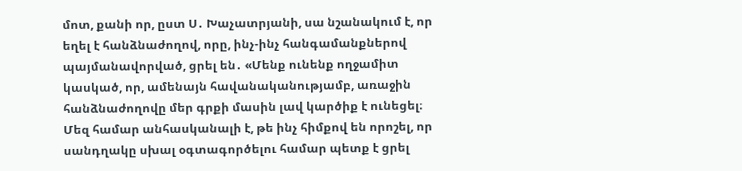մոտ, քանի որ, ըստ Ս․ Խաչատրյանի, սա նշանակում է, որ եղել է հանձնաժողով, որը, ինչ-ինչ հանգամանքներով պայմանավորված, ցրել են․ «Մենք ունենք ողջամիտ կասկած, որ, ամենայն հավանականությամբ, առաջին հանձնաժողովը մեր գրքի մասին լավ կարծիք է ունեցել։ Մեզ համար անհասկանալի է, թե ինչ հիմքով են որոշել, որ սանդղակը սխալ օգտագործելու համար պետք է ցրել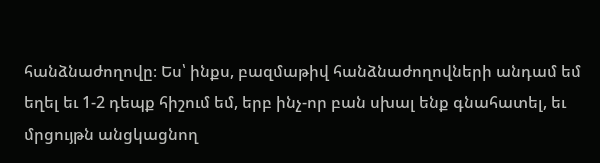հանձնաժողովը։ Ես՝ ինքս, բազմաթիվ հանձնաժողովների անդամ եմ եղել եւ 1-2 դեպք հիշում եմ, երբ ինչ-որ բան սխալ ենք գնահատել, եւ մրցույթն անցկացնող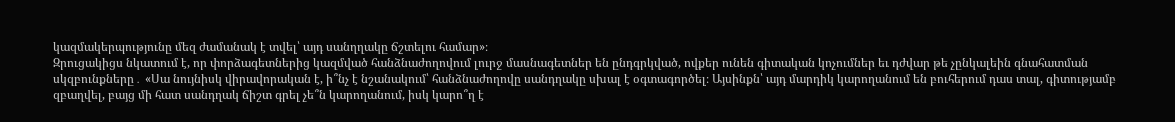կազմակերպությունը մեզ ժամանակ է տվել՝ այդ սանղղակը ճշտելու համար»։
Զրուցակիցս նկատում է, որ փորձագետներից կազմված հանձնաժողովում լուրջ մասնագետներ են ընդգրկված, ովքեր ունեն գիտական կոչումներ եւ դժվար թե չընկալեին գնահատման սկզբունքները․ «Սա նույնիսկ վիրավորական է, ի՞նչ է նշանակում՝ հանձնաժողովը սանդղակը սխալ է օգտագործել։ Այսինքն՝ այդ մարդիկ կարողանում են բուհերում դաս տալ, գիտությամբ զբաղվել, բայց մի հատ սանդղակ ճիշտ գրել չե՞ն կարողանում, իսկ կարո՞ղ է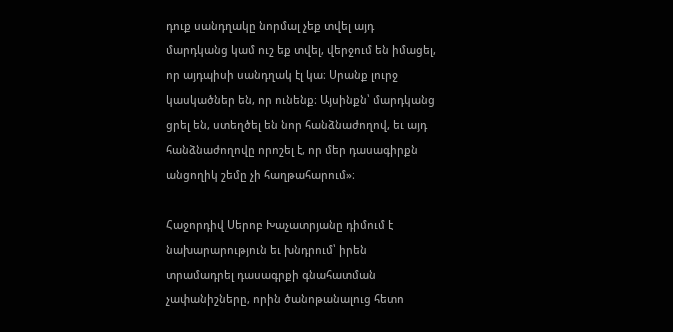դուք սանդղակը նորմալ չեք տվել այդ մարդկանց կամ ուշ եք տվել, վերջում են իմացել, որ այդպիսի սանդղակ էլ կա։ Սրանք լուրջ կասկածներ են, որ ունենք։ Այսինքն՝ մարդկանց ցրել են, ստեղծել են նոր հանձնաժողով, եւ այդ հանձնաժողովը որոշել է, որ մեր դասագիրքն անցողիկ շեմը չի հաղթահարում»։

Հաջորդիվ Սերոբ Խաչատրյանը դիմում է նախարարություն եւ խնդրում՝ իրեն տրամադրել դասագրքի գնահատման չափանիշները, որին ծանոթանալուց հետո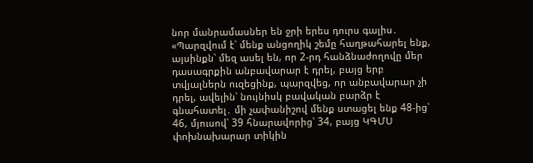նոր մանրամասներ են ջրի երես դուրս գալիս․ «Պարզվում է՝ մենք անցողիկ շեմը հաղթահարել ենք, այսինքն՝ մեզ ասել են, որ 2-րդ հանձնաժողովը մեր դասագրքին անբավարար է դրել, բայց երբ տվյալներն ուզեցինք, պարզվեց, որ անբավարար չի դրել, ավելին՝ նույնիսկ բավական բարձր է գնահատել․ մի չափանիշով մենք ստացել ենք 48-ից՝ 46, մյուսով՝ 39 հնարավորից՝ 34, բայց ԿԳՄՍ փոխնախարար տիկին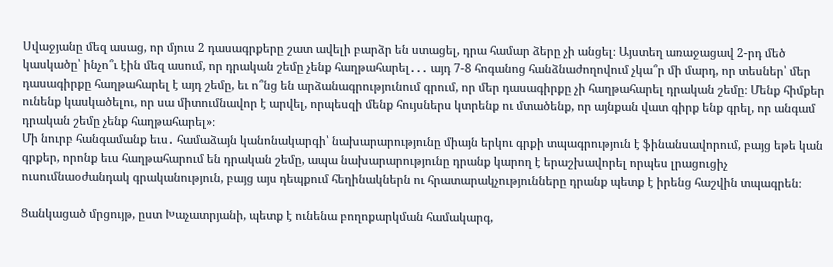Սվաջյանը մեզ ասաց, որ մյուս 2 դասագրքերը շատ ավելի բարձր են ստացել, դրա համար ձերը չի անցել։ Այստեղ առաջացավ 2-րդ մեծ կասկածը՝ ինչո՞ւ էին մեզ ասում, որ դրական շեմը չենք հաղթահարել․․․ այդ 7-8 հոգանոց հանձնաժողովում չկա՞ր մի մարդ, որ տեսներ՝ մեր դասագիրքը հաղթահարել է այդ շեմը, եւ ո՞նց են արձանագրությունում գրում, որ մեր դասագիրքը չի հաղթահարել դրական շեմը։ Մենք հիմքեր ունենք կասկածելու, որ սա միտումնավոր է արվել, որպեսզի մենք հույսներս կտրենք ու մտածենք, որ այնքան վատ գիրք ենք գրել, որ անգամ դրական շեմը չենք հաղթահարել»։
Մի նուրբ հանգամանք եւս․ համաձայն կանոնակարգի՝ նախարարությունը միայն երկու գրքի տպագրություն է ֆինանսավորում, բայց եթե կան գրքեր, որոնք եւս հաղթահարում են դրական շեմը, ապա նախարարությունը դրանք կարող է երաշխավորել որպես լրացուցիչ ուսումնաօժանդակ գրականություն, բայց այս դեպքում հեղինակներն ու հրատարակչությունները դրանք պետք է իրենց հաշվին տպագրեն։

Ցանկացած մրցույթ, ըստ Խաչատրյանի, պետք է ունենա բողոքարկման համակարգ,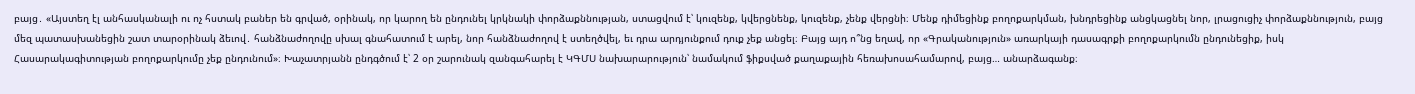բայց․ «Այստեղ էլ անհասկանալի ու ոչ հստակ բաներ են գրված, օրինակ, որ կարող են ընդունել կրկնակի փորձաքննության, ստացվում է՝ կուզենք, կվերցնենք, կուզենք, չենք վերցնի։ Մենք դիմեցինք բողոքարկման, խնդրեցինք անցկացնել նոր, լրացուցիչ փորձաքննություն, բայց մեզ պատասխանեցին շատ տարօրինակ ձեւով․ հանձնաժողովը սխալ գնահատում է արել, նոր հանձնաժողով է ստեղծվել, եւ դրա արդյունքում դուք չեք անցել։ Բայց այդ ո՞նց եղավ, որ «Գրականություն» առարկայի դասագրքի բողոքարկումն ընդունեցիք, իսկ Հասարակագիտության բողոքարկումը չեք ընդունում»։ Խաչատրյանն ընդգծում է՝ 2 օր շարունակ զանգահարել է ԿԳՄՍ նախարարություն՝ նամակում ֆիքսված քաղաքային հեռախոսահամարով, բայց… անարձագանք։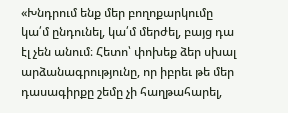«Խնդրում ենք մեր բողոքարկումը կա՛մ ընդունել, կա՛մ մերժել, բայց դա էլ չեն անում։ Հետո՝ փոխեք ձեր սխալ արձանագրությունը, որ իբրեւ թե մեր դասագիրքը շեմը չի հաղթահարել,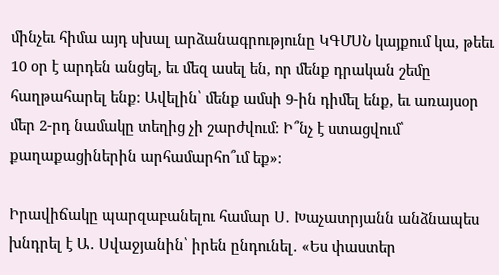մինչեւ հիմա այդ սխալ արձանագրությունը ԿԳՄՍՆ կայքում կա, թեեւ 10 օր է արդեն անցել, եւ մեզ ասել են, որ մենք դրական շեմը հաղթահարել ենք։ Ավելին՝ մենք ամսի 9-ին դիմել ենք, եւ առայսօր մեր 2-րդ նամակը տեղից չի շարժվում։ Ի՞նչ է ստացվում՝ քաղաքացիներին արհամարհո՞ւմ եք»։

Իրավիճակը պարզաբանելու համար Ս․ Խաչատրյանն անձնապես խնդրել է Ա․ Սվաջյանին՝ իրեն ընդունել․ «Ես փաստեր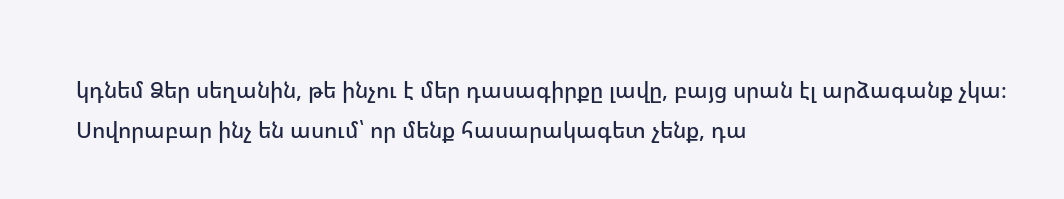կդնեմ Ձեր սեղանին, թե ինչու է մեր դասագիրքը լավը, բայց սրան էլ արձագանք չկա։ Սովորաբար ինչ են ասում՝ որ մենք հասարակագետ չենք, դա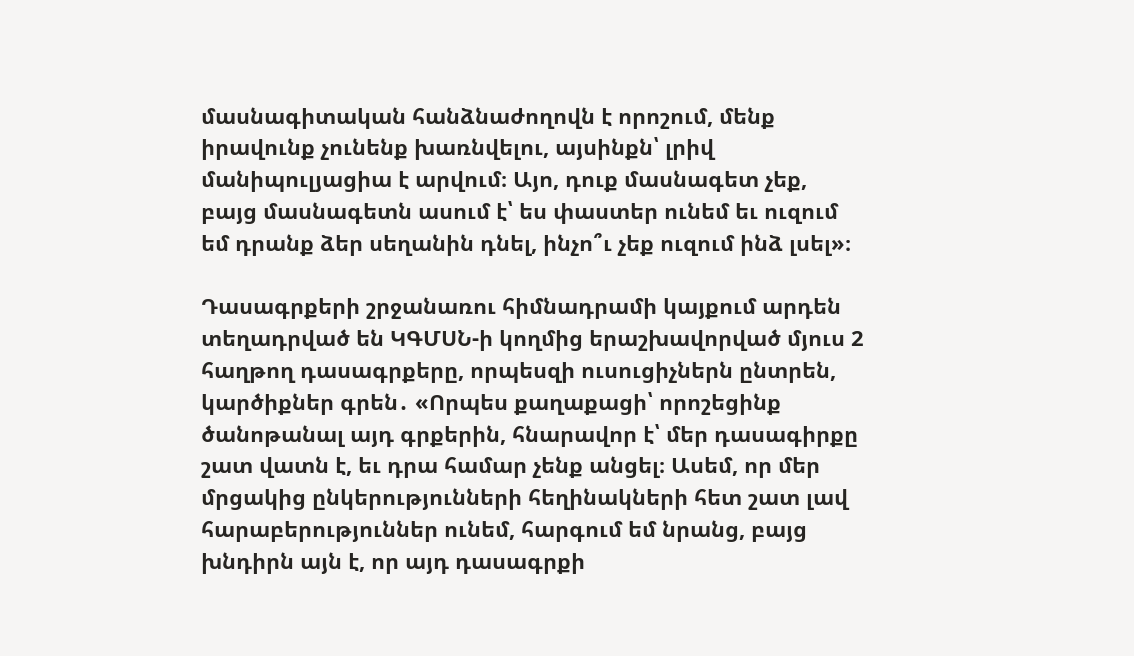մասնագիտական հանձնաժողովն է որոշում, մենք իրավունք չունենք խառնվելու, այսինքն՝ լրիվ մանիպուլյացիա է արվում։ Այո, դուք մասնագետ չեք, բայց մասնագետն ասում է՝ ես փաստեր ունեմ եւ ուզում եմ դրանք ձեր սեղանին դնել, ինչո՞ւ չեք ուզում ինձ լսել»։

Դասագրքերի շրջանառու հիմնադրամի կայքում արդեն տեղադրված են ԿԳՄՍՆ-ի կողմից երաշխավորված մյուս 2 հաղթող դասագրքերը, որպեսզի ուսուցիչներն ընտրեն, կարծիքներ գրեն․ «Որպես քաղաքացի՝ որոշեցինք ծանոթանալ այդ գրքերին, հնարավոր է՝ մեր դասագիրքը շատ վատն է, եւ դրա համար չենք անցել։ Ասեմ, որ մեր մրցակից ընկերությունների հեղինակների հետ շատ լավ հարաբերություններ ունեմ, հարգում եմ նրանց, բայց խնդիրն այն է, որ այդ դասագրքի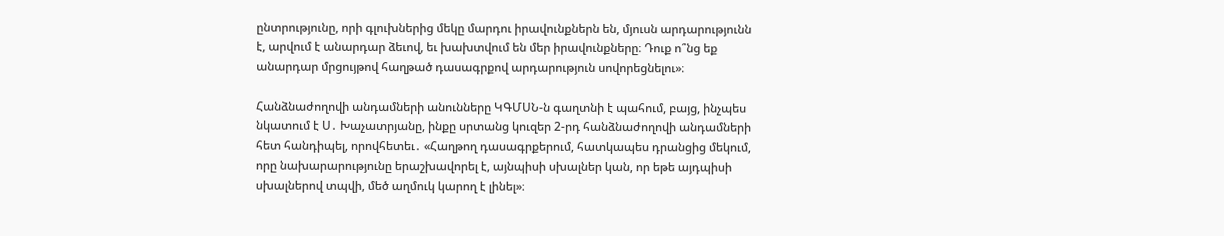ընտրությունը, որի գլուխներից մեկը մարդու իրավունքներն են, մյուսն արդարությունն է, արվում է անարդար ձեւով, եւ խախտվում են մեր իրավունքները։ Դուք ո՞նց եք անարդար մրցույթով հաղթած դասագրքով արդարություն սովորեցնելու»։

Հանձնաժողովի անդամների անունները ԿԳՄՍՆ-ն գաղտնի է պահում, բայց, ինչպես նկատում է Ս․ Խաչատրյանը, ինքը սրտանց կուզեր 2-րդ հանձնաժողովի անդամների հետ հանդիպել, որովհետեւ․ «Հաղթող դասագրքերում, հատկապես դրանցից մեկում, որը նախարարությունը երաշխավորել է, այնպիսի սխալներ կան, որ եթե այդպիսի սխալներով տպվի, մեծ աղմուկ կարող է լինել»։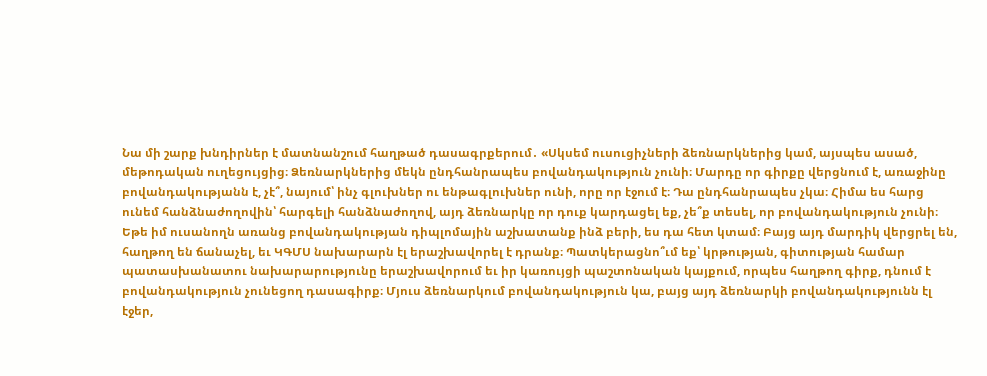Նա մի շարք խնդիրներ է մատնանշում հաղթած դասագրքերում․ «Սկսեմ ուսուցիչների ձեռնարկներից կամ, այսպես ասած, մեթոդական ուղեցույցից։ Ձեռնարկներից մեկն ընդհանրապես բովանդակություն չունի։ Մարդը որ գիրքը վերցնում է, առաջինը բովանդակությանն է, չէ՞, նայում՝ ինչ գլուխներ ու ենթագլուխներ ունի, որը որ էջում է։ Դա ընդհանրապես չկա։ Հիմա ես հարց ունեմ հանձնաժողովին՝ հարգելի հանձնաժողով, այդ ձեռնարկը որ դուք կարդացել եք, չե՞ք տեսել, որ բովանդակություն չունի։ Եթե իմ ուսանողն առանց բովանդակության դիպլոմային աշխատանք ինձ բերի, ես դա հետ կտամ։ Բայց այդ մարդիկ վերցրել են, հաղթող են ճանաչել, եւ ԿԳՄՍ նախարարն էլ երաշխավորել է դրանք։ Պատկերացնո՞ւմ եք՝ կրթության, գիտության համար պատասխանատու նախարարությունը երաշխավորում եւ իր կառույցի պաշտոնական կայքում, որպես հաղթող գիրք, դնում է բովանդակություն չունեցող դասագիրք։ Մյուս ձեռնարկում բովանդակություն կա, բայց այդ ձեռնարկի բովանդակությունն էլ էջեր,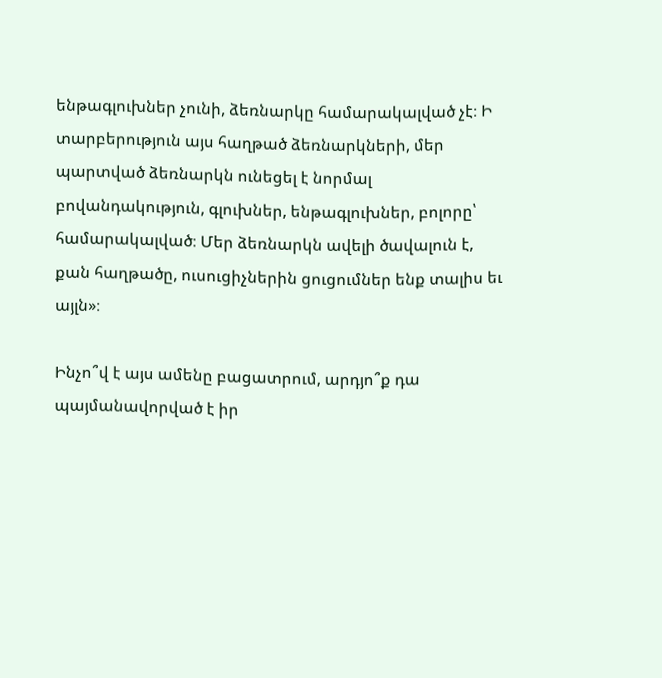ենթագլուխներ չունի, ձեռնարկը համարակալված չէ։ Ի տարբերություն այս հաղթած ձեռնարկների, մեր պարտված ձեռնարկն ունեցել է նորմալ բովանդակություն, գլուխներ, ենթագլուխներ, բոլորը՝ համարակալված։ Մեր ձեռնարկն ավելի ծավալուն է, քան հաղթածը, ուսուցիչներին ցուցումներ ենք տալիս եւ այլն»։

Ինչո՞վ է այս ամենը բացատրում, արդյո՞ք դա պայմանավորված է իր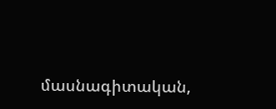մասնագիտական,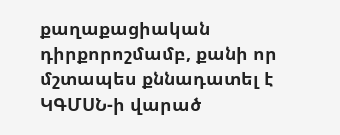քաղաքացիական դիրքորոշմամբ, քանի որ մշտապես քննադատել է ԿԳՄՍՆ-ի վարած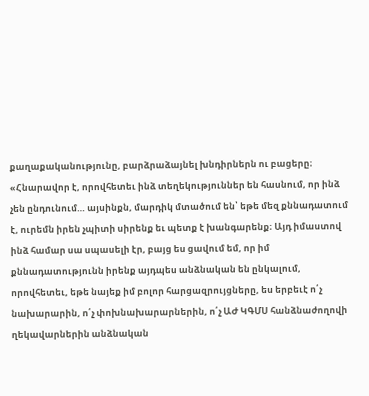քաղաքականությունը, բարձրաձայնել խնդիրներն ու բացերը։ «Հնարավոր է, որովհետեւ ինձ տեղեկություններ են հասնում, որ ինձ չեն ընդունում… այսինքն, մարդիկ մտածում են՝ եթե մեզ քննադատում է, ուրեմն իրեն չպիտի սիրենք եւ պետք է խանգարենք։ Այդ իմաստով ինձ համար սա սպասելի էր, բայց ես ցավում եմ, որ իմ քննադատությունն իրենք այդպես անձնական են ընկալում, որովհետեւ, եթե նայեք իմ բոլոր հարցազրույցները, ես երբեւէ ո՛չ նախարարին, ո՛չ փոխնախարարներին, ո՛չ ԱԺ ԿԳՄՍ հանձնաժողովի ղեկավարներին անձնական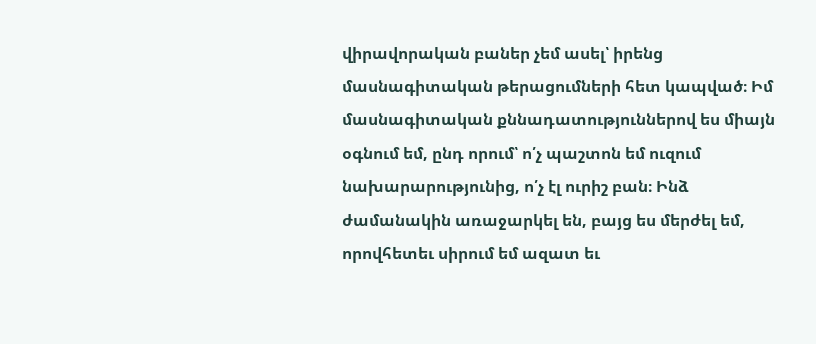վիրավորական բաներ չեմ ասել՝ իրենց մասնագիտական թերացումների հետ կապված։ Իմ մասնագիտական քննադատություններով ես միայն օգնում եմ, ընդ որում՝ ո՛չ պաշտոն եմ ուզում նախարարությունից, ո՛չ էլ ուրիշ բան։ Ինձ ժամանակին առաջարկել են, բայց ես մերժել եմ, որովհետեւ սիրում եմ ազատ եւ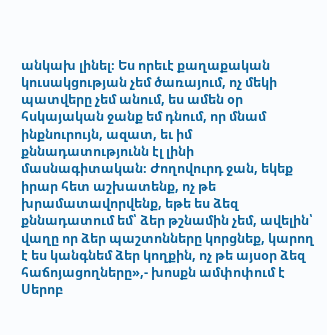անկախ լինել։ Ես որեւէ քաղաքական կուսակցության չեմ ծառայում, ոչ մեկի պատվերը չեմ անում, ես ամեն օր հսկայական ջանք եմ դնում, որ մնամ ինքնուրույն, ազատ, եւ իմ քննադատությունն էլ լինի մասնագիտական։ Ժողովուրդ ջան, եկեք իրար հետ աշխատենք, ոչ թե խրամատավորվենք, եթե ես ձեզ քննադատում եմ՝ ձեր թշնամին չեմ, ավելին՝ վաղը որ ձեր պաշտոնները կորցնեք, կարող է ես կանգնեմ ձեր կողքին, ոչ թե այսօր ձեզ հաճոյացողները»,- խոսքն ամփոփում է Սերոբ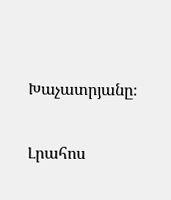Խաչատրյանը։

Լրահոս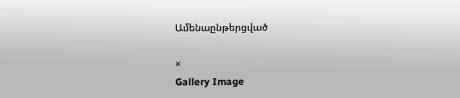Ամենաընթերցված

×
Gallery Image